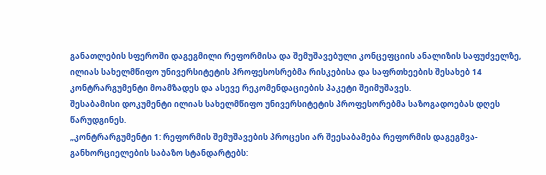განათლების სფეროში დაგეგმილი რეფორმისა და შემუშავებული კონცეფციის ანალიზის საფუძველზე, ილიას სახელმწიფო უნივერსიტეტის პროფესოსრებმა რისკებისა და საფრთხეების შესახებ 14 კონტრარგუმენტი მოამზადეს და ასევე რეკომენდაციების პაკეტი შეიმუშავეს.
შესაბამისი დოკუმენტი ილიას სახელმწიფო უნივერსიტეტის პროფესორებმა საზოგადოებას დღეს წარუდგინეს.
„კონტრარგუმენტი 1: რეფორმის შემუშავების პროცესი არ შეესაბამება რეფორმის დაგეგმვა-განხორციელების საბაზო სტანდარტებს: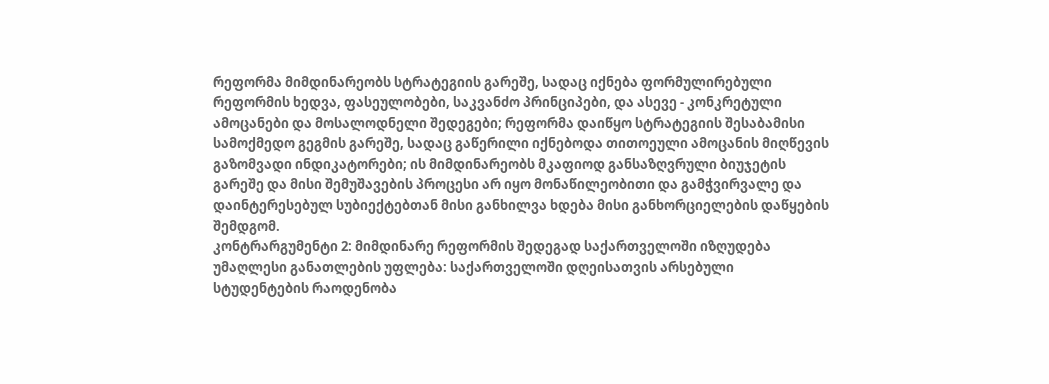რეფორმა მიმდინარეობს სტრატეგიის გარეშე, სადაც იქნება ფორმულირებული რეფორმის ხედვა, ფასეულობები, საკვანძო პრინციპები, და ასევე - კონკრეტული ამოცანები და მოსალოდნელი შედეგები; რეფორმა დაიწყო სტრატეგიის შესაბამისი სამოქმედო გეგმის გარეშე, სადაც გაწერილი იქნებოდა თითოეული ამოცანის მიღწევის გაზომვადი ინდიკატორები; ის მიმდინარეობს მკაფიოდ განსაზღვრული ბიუჯეტის გარეშე და მისი შემუშავების პროცესი არ იყო მონაწილეობითი და გამჭვირვალე და დაინტერესებულ სუბიექტებთან მისი განხილვა ხდება მისი განხორციელების დაწყების შემდგომ.
კონტრარგუმენტი 2: მიმდინარე რეფორმის შედეგად საქართველოში იზღუდება უმაღლესი განათლების უფლება: საქართველოში დღეისათვის არსებული სტუდენტების რაოდენობა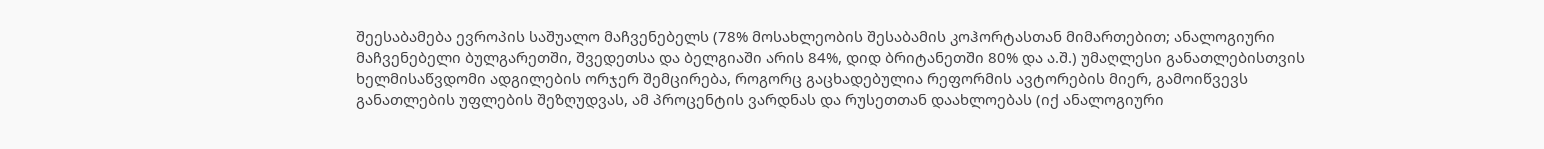შეესაბამება ევროპის საშუალო მაჩვენებელს (78% მოსახლეობის შესაბამის კოჰორტასთან მიმართებით; ანალოგიური მაჩვენებელი ბულგარეთში, შვედეთსა და ბელგიაში არის 84%, დიდ ბრიტანეთში 80% და ა.შ.) უმაღლესი განათლებისთვის ხელმისაწვდომი ადგილების ორჯერ შემცირება, როგორც გაცხადებულია რეფორმის ავტორების მიერ, გამოიწვევს განათლების უფლების შეზღუდვას, ამ პროცენტის ვარდნას და რუსეთთან დაახლოებას (იქ ანალოგიური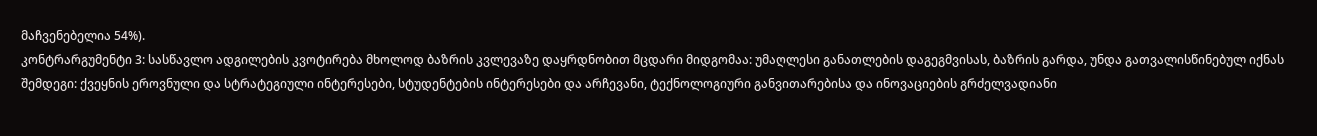მაჩვენებელია 54%).
კონტრარგუმენტი 3: სასწავლო ადგილების კვოტირება მხოლოდ ბაზრის კვლევაზე დაყრდნობით მცდარი მიდგომაა: უმაღლესი განათლების დაგეგმვისას, ბაზრის გარდა, უნდა გათვალისწინებულ იქნას შემდეგი: ქვეყნის ეროვნული და სტრატეგიული ინტერესები, სტუდენტების ინტერესები და არჩევანი, ტექნოლოგიური განვითარებისა და ინოვაციების გრძელვადიანი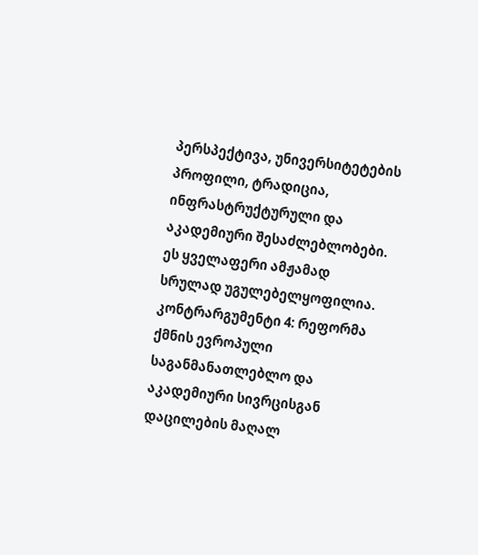პერსპექტივა, უნივერსიტეტების პროფილი, ტრადიცია, ინფრასტრუქტურული და აკადემიური შესაძლებლობები. ეს ყველაფერი ამჟამად სრულად უგულებელყოფილია.
კონტრარგუმენტი 4: რეფორმა ქმნის ევროპული საგანმანათლებლო და აკადემიური სივრცისგან დაცილების მაღალ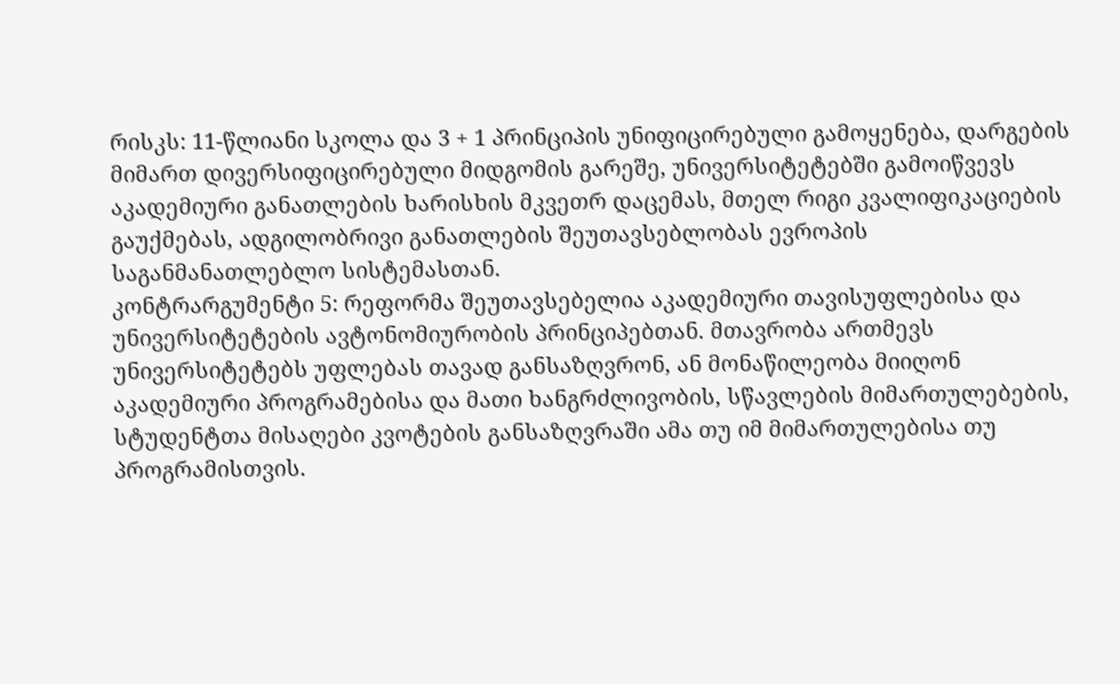რისკს: 11-წლიანი სკოლა და 3 + 1 პრინციპის უნიფიცირებული გამოყენება, დარგების მიმართ დივერსიფიცირებული მიდგომის გარეშე, უნივერსიტეტებში გამოიწვევს აკადემიური განათლების ხარისხის მკვეთრ დაცემას, მთელ რიგი კვალიფიკაციების გაუქმებას, ადგილობრივი განათლების შეუთავსებლობას ევროპის საგანმანათლებლო სისტემასთან.
კონტრარგუმენტი 5: რეფორმა შეუთავსებელია აკადემიური თავისუფლებისა და უნივერსიტეტების ავტონომიურობის პრინციპებთან. მთავრობა ართმევს უნივერსიტეტებს უფლებას თავად განსაზღვრონ, ან მონაწილეობა მიიღონ აკადემიური პროგრამებისა და მათი ხანგრძლივობის, სწავლების მიმართულებების, სტუდენტთა მისაღები კვოტების განსაზღვრაში ამა თუ იმ მიმართულებისა თუ პროგრამისთვის.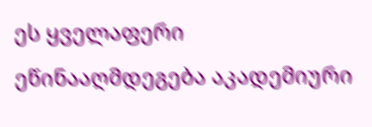ეს ყველაფერი ეწინააღმდეგება აკადემიური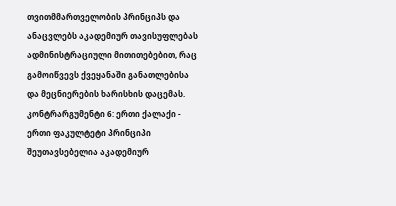თვითმმართველობის პრინციპს და ანაცვლებს აკადემიურ თავისუფლებას ადმინისტრაციული მითითებებით, რაც გამოიწვევს ქვეყანაში განათლებისა და მეცნიერების ხარისხის დაცემას.
კონტრარგუმენტი 6: ერთი ქალაქი - ერთი ფაკულტეტი პრინციპი შეუთავსებელია აკადემიურ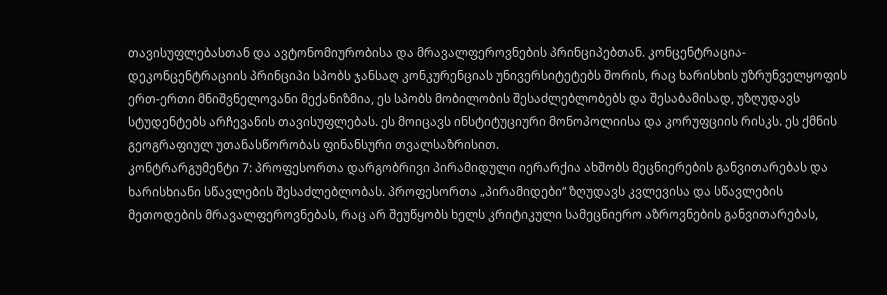თავისუფლებასთან და ავტონომიურობისა და მრავალფეროვნების პრინციპებთან. კონცენტრაცია-დეკონცენტრაციის პრინციპი სპობს ჯანსაღ კონკურენციას უნივერსიტეტებს შორის, რაც ხარისხის უზრუნველყოფის ერთ-ერთი მნიშვნელოვანი მექანიზმია, ეს სპობს მობილობის შესაძლებლობებს და შესაბამისად, უზღუდავს სტუდენტებს არჩევანის თავისუფლებას. ეს მოიცავს ინსტიტუციური მონოპოლიისა და კორუფციის რისკს. ეს ქმნის გეოგრაფიულ უთანასწორობას ფინანსური თვალსაზრისით.
კონტრარგუმენტი 7: პროფესორთა დარგობრივი პირამიდული იერარქია ახშობს მეცნიერების განვითარებას და ხარისხიანი სწავლების შესაძლებლობას. პროფესორთა „პირამიდები“ ზღუდავს კვლევისა და სწავლების მეთოდების მრავალფეროვნებას, რაც არ შეუწყობს ხელს კრიტიკული სამეცნიერო აზროვნების განვითარებას,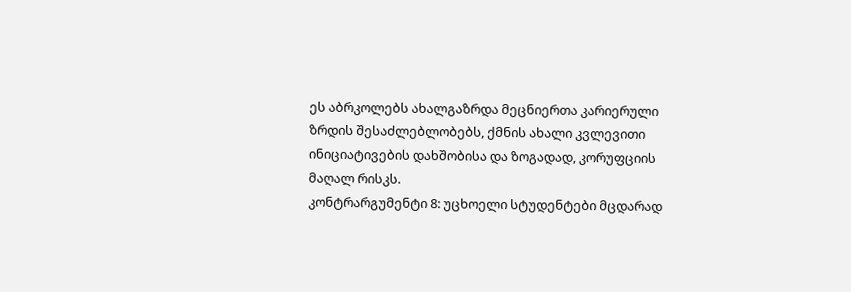ეს აბრკოლებს ახალგაზრდა მეცნიერთა კარიერული ზრდის შესაძლებლობებს, ქმნის ახალი კვლევითი ინიციატივების დახშობისა და ზოგადად, კორუფციის მაღალ რისკს.
კონტრარგუმენტი 8: უცხოელი სტუდენტები მცდარად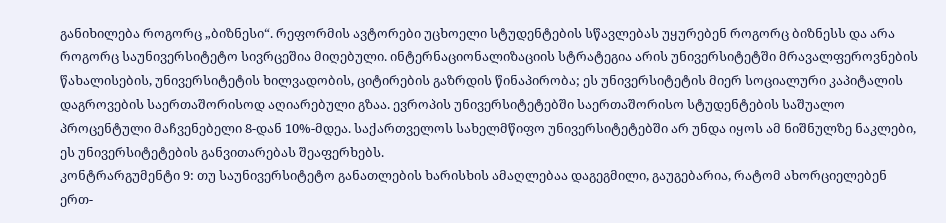განიხილება როგორც „ბიზნესი“. რეფორმის ავტორები უცხოელი სტუდენტების სწავლებას უყურებენ როგორც ბიზნესს და არა როგორც საუნივერსიტეტო სივრცეშია მიღებული. ინტერნაციონალიზაციის სტრატეგია არის უნივერსიტეტში მრავალფეროვნების წახალისების, უნივერსიტეტის ხილვადობის, ციტირების გაზრდის წინაპირობა; ეს უნივერსიტეტის მიერ სოციალური კაპიტალის დაგროვების საერთაშორისოდ აღიარებული გზაა. ევროპის უნივერსიტეტებში საერთაშორისო სტუდენტების საშუალო პროცენტული მაჩვენებელი 8-დან 10%-მდეა. საქართველოს სახელმწიფო უნივერსიტეტებში არ უნდა იყოს ამ ნიშნულზე ნაკლები, ეს უნივერსიტეტების განვითარებას შეაფერხებს.
კონტრარგუმენტი 9: თუ საუნივერსიტეტო განათლების ხარისხის ამაღლებაა დაგეგმილი, გაუგებარია, რატომ ახორციელებენ ერთ-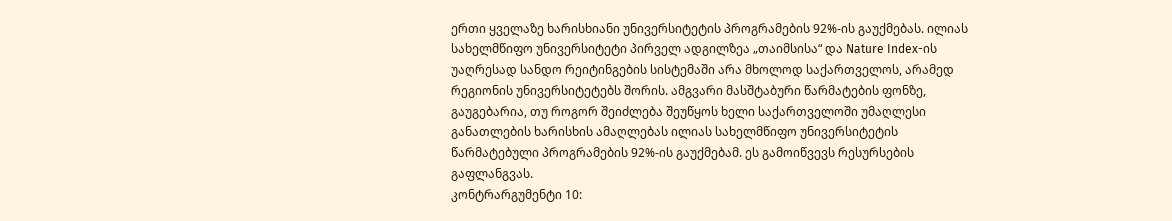ერთი ყველაზე ხარისხიანი უნივერსიტეტის პროგრამების 92%-ის გაუქმებას. ილიას სახელმწიფო უნივერსიტეტი პირველ ადგილზეა „თაიმსისა“ და Nature Index-ის უაღრესად სანდო რეიტინგების სისტემაში არა მხოლოდ საქართველოს, არამედ რეგიონის უნივერსიტეტებს შორის. ამგვარი მასშტაბური წარმატების ფონზე, გაუგებარია, თუ როგორ შეიძლება შეუწყოს ხელი საქართველოში უმაღლესი განათლების ხარისხის ამაღლებას ილიას სახელმწიფო უნივერსიტეტის წარმატებული პროგრამების 92%-ის გაუქმებამ. ეს გამოიწვევს რესურსების გაფლანგვას.
კონტრარგუმენტი 10: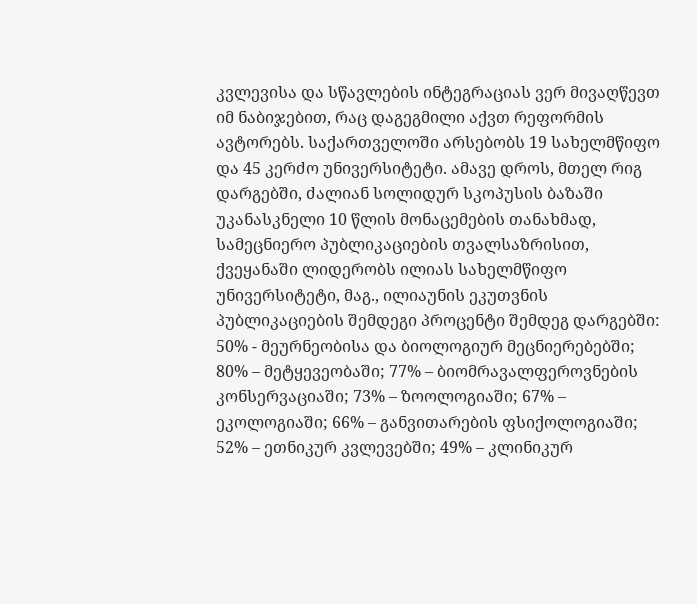კვლევისა და სწავლების ინტეგრაციას ვერ მივაღწევთ იმ ნაბიჯებით, რაც დაგეგმილი აქვთ რეფორმის ავტორებს. საქართველოში არსებობს 19 სახელმწიფო და 45 კერძო უნივერსიტეტი. ამავე დროს, მთელ რიგ დარგებში, ძალიან სოლიდურ სკოპუსის ბაზაში უკანასკნელი 10 წლის მონაცემების თანახმად, სამეცნიერო პუბლიკაციების თვალსაზრისით, ქვეყანაში ლიდერობს ილიას სახელმწიფო უნივერსიტეტი, მაგ., ილიაუნის ეკუთვნის პუბლიკაციების შემდეგი პროცენტი შემდეგ დარგებში: 50% - მეურნეობისა და ბიოლოგიურ მეცნიერებებში; 80% – მეტყევეობაში; 77% – ბიომრავალფეროვნების კონსერვაციაში; 73% – ზოოლოგიაში; 67% – ეკოლოგიაში; 66% – განვითარების ფსიქოლოგიაში; 52% – ეთნიკურ კვლევებში; 49% – კლინიკურ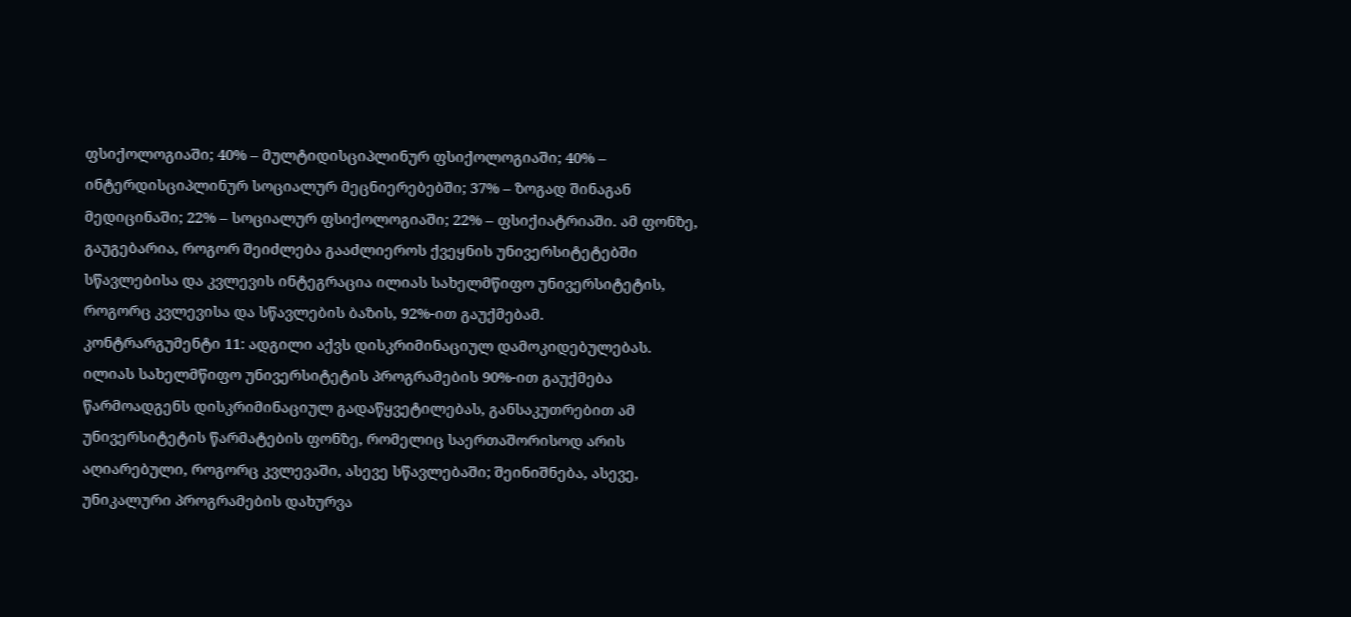ფსიქოლოგიაში; 40% – მულტიდისციპლინურ ფსიქოლოგიაში; 40% – ინტერდისციპლინურ სოციალურ მეცნიერებებში; 37% – ზოგად შინაგან მედიცინაში; 22% – სოციალურ ფსიქოლოგიაში; 22% – ფსიქიატრიაში. ამ ფონზე, გაუგებარია, როგორ შეიძლება გააძლიეროს ქვეყნის უნივერსიტეტებში სწავლებისა და კვლევის ინტეგრაცია ილიას სახელმწიფო უნივერსიტეტის, როგორც კვლევისა და სწავლების ბაზის, 92%-ით გაუქმებამ.
კონტრარგუმენტი 11: ადგილი აქვს დისკრიმინაციულ დამოკიდებულებას. ილიას სახელმწიფო უნივერსიტეტის პროგრამების 90%-ით გაუქმება წარმოადგენს დისკრიმინაციულ გადაწყვეტილებას, განსაკუთრებით ამ უნივერსიტეტის წარმატების ფონზე, რომელიც საერთაშორისოდ არის აღიარებული, როგორც კვლევაში, ასევე სწავლებაში; შეინიშნება, ასევე, უნიკალური პროგრამების დახურვა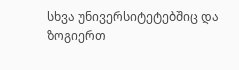სხვა უნივერსიტეტებშიც და ზოგიერთ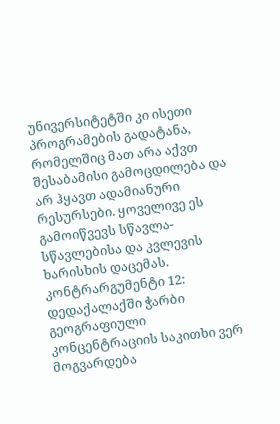უნივერსიტეტში კი ისეთი პროგრამების გადატანა, რომელშიც მათ არა აქვთ შესაბამისი გამოცდილება და არ ჰყავთ ადამიანური რესურსები. ყოველივე ეს გამოიწვევს სწავლა-სწავლებისა და კვლევის ხარისხის დაცემას.
კონტრარგუმენტი 12: დედაქალაქში ჭარბი გეოგრაფიული კონცენტრაციის საკითხი ვერ მოგვარდება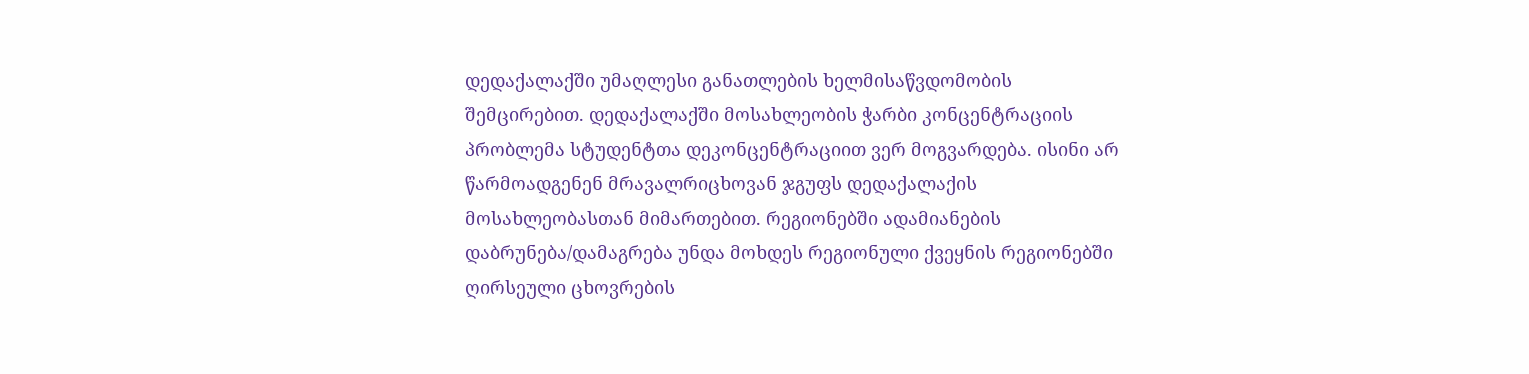დედაქალაქში უმაღლესი განათლების ხელმისაწვდომობის შემცირებით. დედაქალაქში მოსახლეობის ჭარბი კონცენტრაციის პრობლემა სტუდენტთა დეკონცენტრაციით ვერ მოგვარდება. ისინი არ წარმოადგენენ მრავალრიცხოვან ჯგუფს დედაქალაქის მოსახლეობასთან მიმართებით. რეგიონებში ადამიანების დაბრუნება/დამაგრება უნდა მოხდეს რეგიონული ქვეყნის რეგიონებში ღირსეული ცხოვრების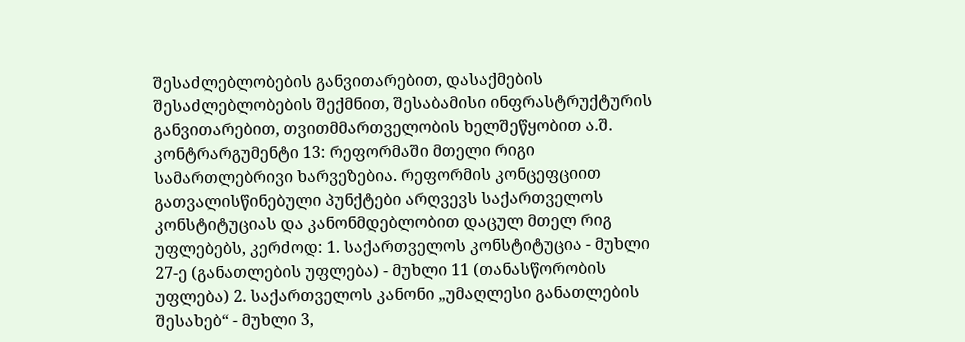შესაძლებლობების განვითარებით, დასაქმების შესაძლებლობების შექმნით, შესაბამისი ინფრასტრუქტურის განვითარებით, თვითმმართველობის ხელშეწყობით ა.შ.
კონტრარგუმენტი 13: რეფორმაში მთელი რიგი სამართლებრივი ხარვეზებია. რეფორმის კონცეფციით გათვალისწინებული პუნქტები არღვევს საქართველოს კონსტიტუციას და კანონმდებლობით დაცულ მთელ რიგ უფლებებს, კერძოდ: 1. საქართველოს კონსტიტუცია - მუხლი 27-ე (განათლების უფლება) - მუხლი 11 (თანასწორობის უფლება) 2. საქართველოს კანონი „უმაღლესი განათლების შესახებ“ - მუხლი 3,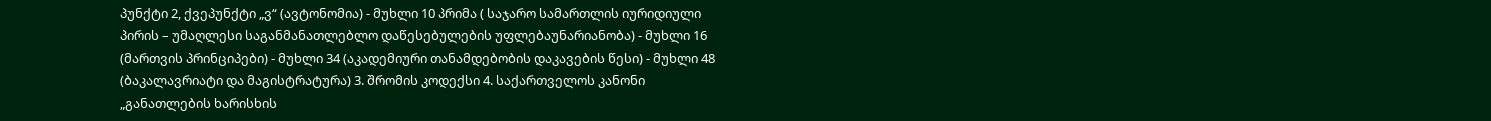პუნქტი 2, ქვეპუნქტი „ვ“ (ავტონომია) - მუხლი 10 პრიმა ( საჯარო სამართლის იურიდიული პირის – უმაღლესი საგანმანათლებლო დაწესებულების უფლებაუნარიანობა) - მუხლი 16 (მართვის პრინციპები) - მუხლი 34 (აკადემიური თანამდებობის დაკავების წესი) - მუხლი 48 (ბაკალავრიატი და მაგისტრატურა) 3. შრომის კოდექსი 4. საქართველოს კანონი „განათლების ხარისხის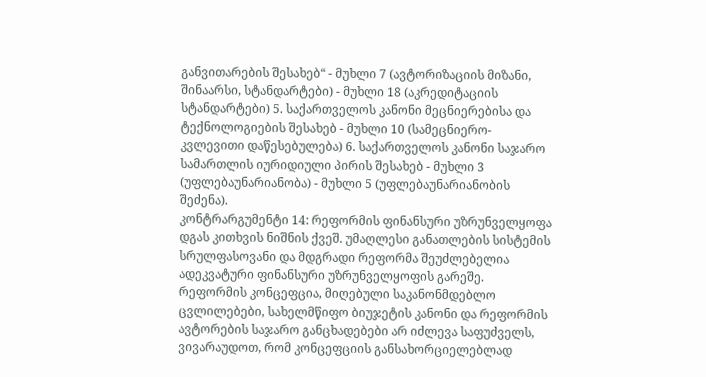განვითარების შესახებ“ - მუხლი 7 (ავტორიზაციის მიზანი, შინაარსი, სტანდარტები) - მუხლი 18 (აკრედიტაციის სტანდარტები) 5. საქართველოს კანონი მეცნიერებისა და ტექნოლოგიების შესახებ - მუხლი 10 (სამეცნიერო-კვლევითი დაწესებულება) 6. საქართველოს კანონი საჯარო სამართლის იურიდიული პირის შესახებ - მუხლი 3 (უფლებაუნარიანობა) - მუხლი 5 (უფლებაუნარიანობის შეძენა).
კონტრარგუმენტი 14: რეფორმის ფინანსური უზრუნველყოფა დგას კითხვის ნიშნის ქვეშ. უმაღლესი განათლების სისტემის სრულფასოვანი და მდგრადი რეფორმა შეუძლებელია ადეკვატური ფინანსური უზრუნველყოფის გარეშე. რეფორმის კონცეფცია, მიღებული საკანონმდებლო ცვლილებები, სახელმწიფო ბიუჯეტის კანონი და რეფორმის ავტორების საჯარო განცხადებები არ იძლევა საფუძველს, ვივარაუდოთ, რომ კონცეფციის განსახორციელებლად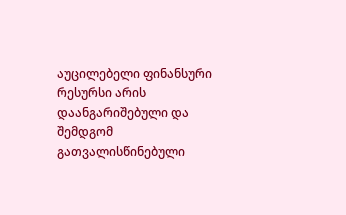აუცილებელი ფინანსური რესურსი არის დაანგარიშებული და შემდგომ გათვალისწინებული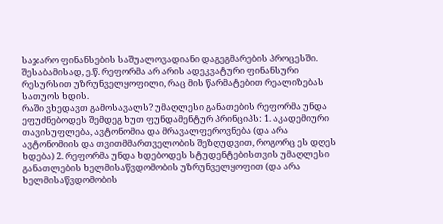საჯარო ფინანსების საშუალოვადიანი დაგეგმარების პროცესში. შესაბამისად, ე.წ. რეფორმა არ არის ადეკვატური ფინანსური რესურსით უზრუნველყოფილი, რაც მის წარმატებით რეალიზებას სათუოს ხდის.
რაში ვხედავთ გამოსავალს? უმაღლესი განათების რეფორმა უნდა ეფუძნებოდეს შემდეგ ხუთ ფუნდამენტურ პრინციპს: 1. აკადემიური თავისუფლება, ავტონომია და მრავალფეროვნება (და არა ავტონომიის და თვითმმართველობის შეზღუდვით, როგორც ეს დღეს ხდება) 2. რეფორმა უნდა ხდებოდეს სტუდენტებისთვის უმაღლესი განათლების ხელმისაწვდომობის უზრუნველყოფით (და არა ხელმისაწვდომობის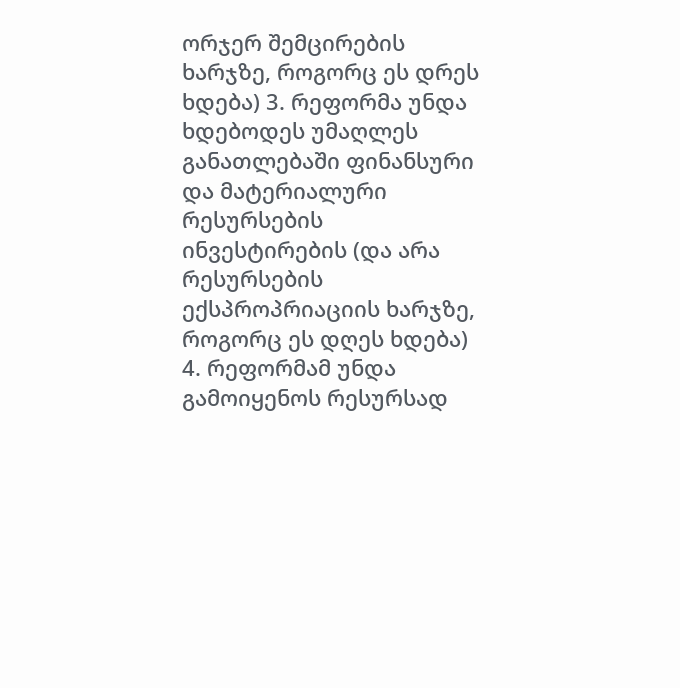ორჯერ შემცირების ხარჯზე, როგორც ეს დრეს ხდება) 3. რეფორმა უნდა ხდებოდეს უმაღლეს განათლებაში ფინანსური და მატერიალური რესურსების ინვესტირების (და არა რესურსების ექსპროპრიაციის ხარჯზე, როგორც ეს დღეს ხდება) 4. რეფორმამ უნდა გამოიყენოს რესურსად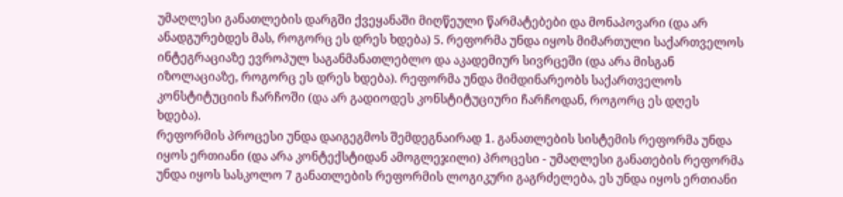უმაღლესი განათლების დარგში ქვეყანაში მიღწეული წარმატებები და მონაპოვარი (და არ ანადგურებდეს მას, როგორც ეს დრეს ხდება) 5. რეფორმა უნდა იყოს მიმართული საქართველოს ინტეგრაციაზე ევროპულ საგანმანათლებლო და აკადემიურ სივრცეში (და არა მისგან იზოლაციაზე, როგორც ეს დრეს ხდება). რეფორმა უნდა მიმდინარეობს საქართველოს კონსტიტუციის ჩარჩოში (და არ გადიოდეს კონსტიტუციური ჩარჩოდან, როგორც ეს დღეს ხდება).
რეფორმის პროცესი უნდა დაიგეგმოს შემდეგნაირად 1. განათლების სისტემის რეფორმა უნდა იყოს ერთიანი (და არა კონტექსტიდან ამოგლეჯილი) პროცესი - უმაღლესი განათების რეფორმა უნდა იყოს სასკოლო 7 განათლების რეფორმის ლოგიკური გაგრძელება, ეს უნდა იყოს ერთიანი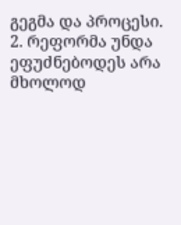გეგმა და პროცესი. 2. რეფორმა უნდა ეფუძნებოდეს არა მხოლოდ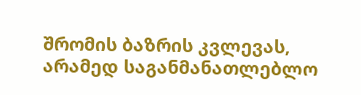შრომის ბაზრის კვლევას, არამედ საგანმანათლებლო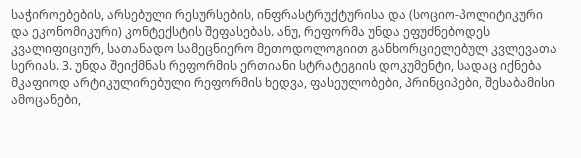საჭიროებების, არსებული რესურსების, ინფრასტრუქტურისა და (სოციო-პოლიტიკური და ეკონომიკური) კონტექსტის შეფასებას. ანუ, რეფორმა უნდა ეფუძნებოდეს კვალიფიციურ, სათანადო სამეცნიერო მეთოდოლოგიით განხორციელებულ კვლევათა სერიას. 3. უნდა შეიქმნას რეფორმის ერთიანი სტრატეგიის დოკუმენტი, სადაც იქნება მკაფიოდ არტიკულირებული რეფორმის ხედვა, ფასეულობები, პრინციპები, შესაბამისი ამოცანები,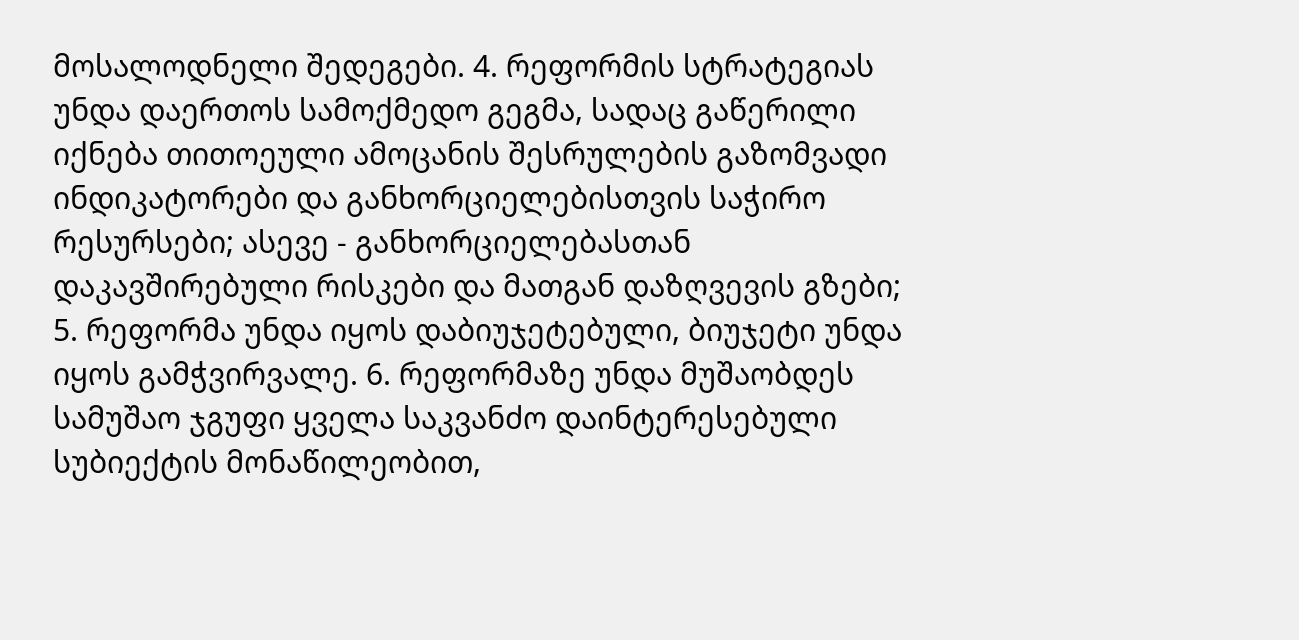მოსალოდნელი შედეგები. 4. რეფორმის სტრატეგიას უნდა დაერთოს სამოქმედო გეგმა, სადაც გაწერილი იქნება თითოეული ამოცანის შესრულების გაზომვადი ინდიკატორები და განხორციელებისთვის საჭირო რესურსები; ასევე - განხორციელებასთან დაკავშირებული რისკები და მათგან დაზღვევის გზები; 5. რეფორმა უნდა იყოს დაბიუჯეტებული, ბიუჯეტი უნდა იყოს გამჭვირვალე. 6. რეფორმაზე უნდა მუშაობდეს სამუშაო ჯგუფი ყველა საკვანძო დაინტერესებული სუბიექტის მონაწილეობით,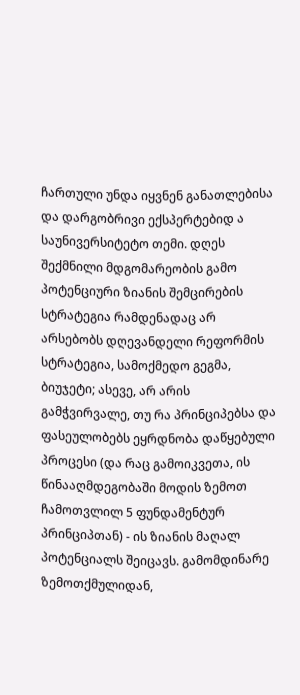ჩართული უნდა იყვნენ განათლებისა და დარგობრივი ექსპერტებიდ ა საუნივერსიტეტო თემი. დღეს შექმნილი მდგომარეობის გამო პოტენციური ზიანის შემცირების სტრატეგია რამდენადაც არ არსებობს დღევანდელი რეფორმის სტრატეგია, სამოქმედო გეგმა, ბიუჯეტი; ასევე, არ არის გამჭვირვალე, თუ რა პრინციპებსა და ფასეულობებს ეყრდნობა დაწყებული პროცესი (და რაც გამოიკვეთა, ის წინააღმდეგობაში მოდის ზემოთ ჩამოთვლილ 5 ფუნდამენტურ პრინციპთან) - ის ზიანის მაღალ პოტენციალს შეიცავს. გამომდინარე ზემოთქმულიდან,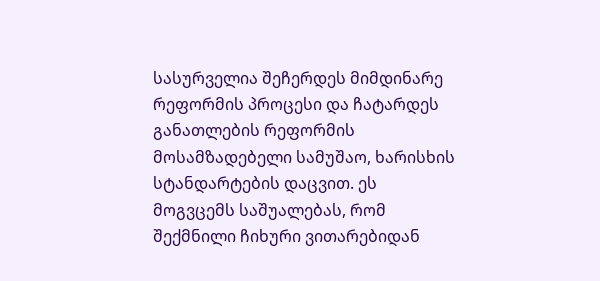სასურველია შეჩერდეს მიმდინარე რეფორმის პროცესი და ჩატარდეს განათლების რეფორმის მოსამზადებელი სამუშაო, ხარისხის სტანდარტების დაცვით. ეს მოგვცემს საშუალებას, რომ შექმნილი ჩიხური ვითარებიდან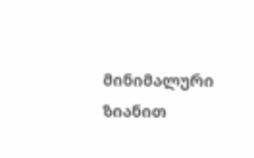მინიმალური ზიანით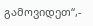გამოვიდეთ“,-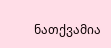ნათქვამია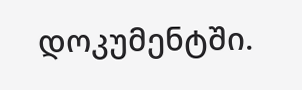დოკუმენტში.